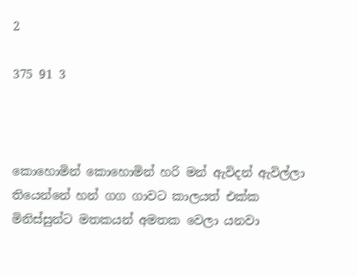2

375 91 3



කොහොමින් කොහොමින් හරි මන් ඇවිදන් ඇවිල්ලා තියෙන්නේ හන් ගග ගාවට කාලයත් එක්ක  මිනිස්සුන්ට මතකයන් අමතක වෙලා යනවා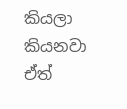කියලා කියනවා ඒත්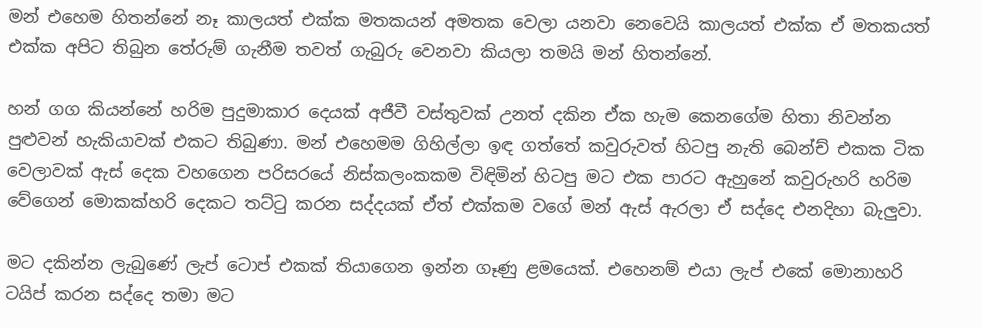මන් එහෙම හිතන්නේ නෑ කාලයත් එක්ක මතකයන් අමතක වෙලා යනවා නෙවෙයි කාලයත් එක්ක ඒ මතකයත් එක්ක අපිට තිබුන තේරුම් ගැනීම තවත් ගැබුරු වෙනවා කියලා තමයි මන් හිතන්නේ.

හන් ගග කියන්නේ හරිම පුදුමාකාර දෙයක් අජීවී වස්තුවක් උනත් දකින ඒක හැම කෙනගේම හිතා නිවන්න පුළුවන් හැකියාවක් එකට තිබුණා. මන් එහෙමම ගිහිල්ලා ඉඳ ගත්තේ කවුරුවත් හිටපු නැති බෙන්ච් එකක ටික වෙලාවක් ඇස් දෙක වහගෙන පරිසරයේ නිස්කලංකකම විඳිමින් හිටපු මට එක පාරට ඇහුනේ කවුරුහරි හරිම වේගෙන් මොකක්හරි දෙකට තට්ටු කරන සද්දයක් ඒත් එක්කම වගේ මන් ඇස් ඇරලා ඒ සද්දෙ එනදිහා බැලුවා.

මට දකින්න ලැබුණේ ලැප් ටොප් එකක් තියාගෙන ඉන්න ගෑණු ළමයෙක්. එහෙනම් එයා ලැප් එකේ මොනාහරි ටයිප් කරන සද්දෙ තමා මට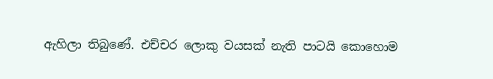ඇහිලා තිබුණේ. එච්චර ලොකු වයසක් නැති පාටයි කොහොම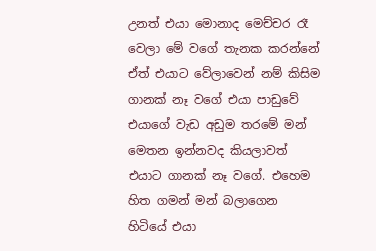උනත් එයා මොනාද මෙච්චර රෑ වෙලා මේ වගේ තැනක කරන්නේ ඒත් එයාට වේලාවෙන් නම් කිසිම ගානක් නෑ වගේ එයා පාඩුවේ එයාගේ වැඩ අඩුම තරමේ මන් මෙතන ඉන්නවද කියලාවත් එයාට ගානක් නෑ වගේ. එහෙම හිත ගමන් මන් බලාගෙන හිටියේ එයා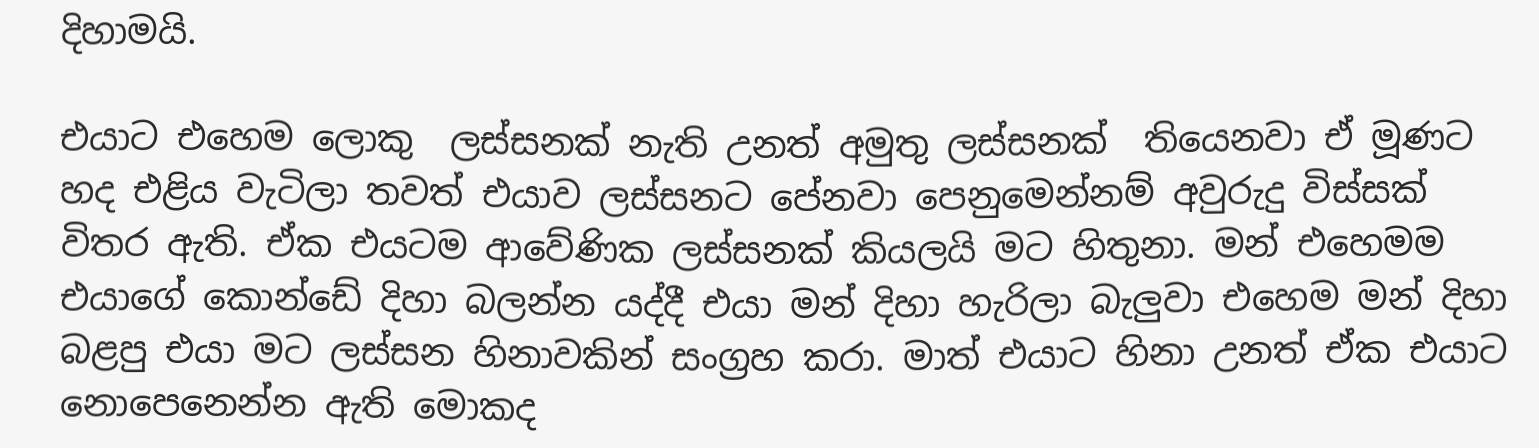දිහාමයි.

එයාට එහෙම ලොකු  ලස්සනක් නැති උනත් අමුතු ලස්සනක්  තියෙනවා ඒ මූණට හද එළිය වැටිලා තවත් එයාව ලස්සනට පේනවා පෙනුමෙන්නම් අවුරුදු විස්සක් විතර ඇති. ඒක එයටම ආවේණික ලස්සනක් කියලයි මට හිතුනා. මන් එහෙමම එයාගේ කොන්ඩේ දිහා බලන්න යද්දී එයා මන් දිහා හැරිලා බැලුවා එහෙම මන් දිහා බළපු එයා මට ලස්සන හිනාවකින් සංග්‍රහ කරා. මාත් එයාට හිනා උනත් ඒක එයාට නොපෙනෙන්න ඇති මොකද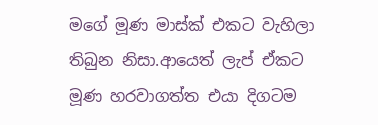මගේ මූණ මාස්ක් එකට වැහිලා තිබුන නිසා.ආයෙත් ලැප් ඒකට මූණ හරවාගත්ත එයා දිගටම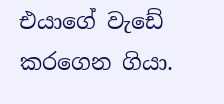එයාගේ වැඩේ කරගෙන ගියා.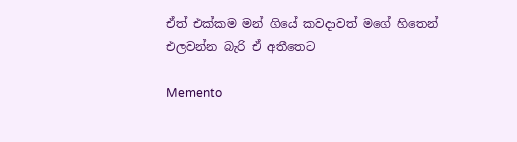ඒත් එක්කම මන් ගියේ කවදාවත් මගේ හිතෙන් එලවන්න බැරි ඒ අතීතෙට

Memento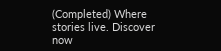(Completed) Where stories live. Discover now